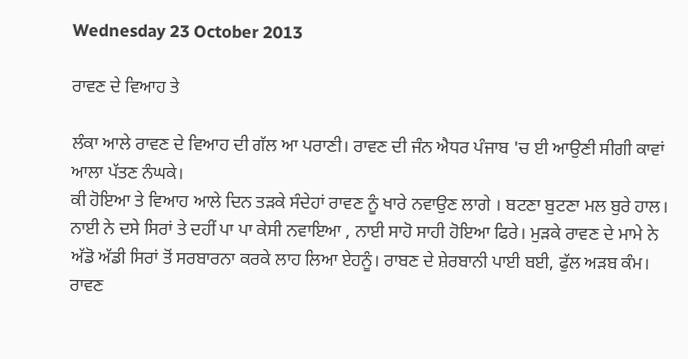Wednesday 23 October 2013

ਰਾਵਣ ਦੇ ਵਿਆਹ ਤੇ

ਲੰਕਾ ਆਲੇ ਰਾਵਣ ਦੇ ਵਿਆਹ ਦੀ ਗੱਲ ਆ ਪਰਾਣੀ। ਰਾਵਣ ਦੀ ਜੰਨ ਐਧਰ ਪੰਜਾਬ 'ਚ ਈ ਆਉਣੀ ਸੀਗੀ ਕਾਵਾਂ ਆਲਾ ਪੱਤਣ ਨੰਘਕੇ।
ਕੀ ਹੋਇਆ ਤੇ ਵਿਆਹ ਆਲੇ ਦਿਨ ਤੜਕੇ ਸੰਦੇਹਾਂ ਰਾਵਣ ਨੂੰ ਖਾਰੇ ਨਵਾਉਣ ਲਾਗੇ । ਬਟਣਾ ਬੁਟਣਾ ਮਲ ਬੁਰੇ ਹਾਲ। ਨਾਈ ਨੇ ਦਸੇ ਸਿਰਾਂ ਤੇ ਦਹੀਂ ਪਾ ਪਾ ਕੇਸੀ ਨਵਾਇਆ , ਨਾਈ ਸਾਹੋ ਸਾਹੀ ਹੋਇਆ ਫਿਰੇ। ਮੁੜਕੇ ਰਾਵਣ ਦੇ ਮਾਮੇ ਨੇ ਅੱਡੋ ਅੱਡੀ ਸਿਰਾਂ ਤੋਂ ਸਰਬਾਰਨਾ ਕਰਕੇ ਲਾਹ ਲਿਆ ਏਹਨੂੰ। ਰਾਬਣ ਦੇ ਸ਼ੇਰਬਾਨੀ ਪਾਈ ਬਈ, ਫੁੱਲ ਅੜਬ ਕੰਮ। ਰਾਵਣ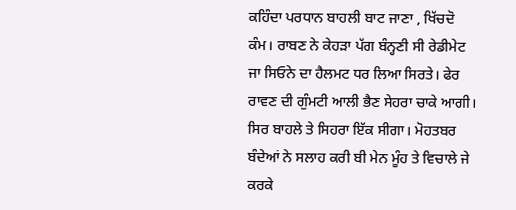ਕਹਿੰਦਾ ਪਰਧਾਨ ਬਾਹਲੀ ਬਾਟ ਜਾਣਾ , ਖਿੱਚਦੋ ਕੰਮ। ਰਾਬਣ ਨੇ ਕੇਹੜਾ ਪੱਗ ਬੰਨ੍ਹਣੀ ਸੀ ਰੇਡੀਮੇਟ ਜਾ ਸਿਓਨੇ ਦਾ ਹੈਲਮਟ ਧਰ ਲਿਆ ਸਿਰਤੇ। ਫੇਰ ਰਾਵਣ ਦੀ ਗੁੰਮਟੀ ਆਲੀ ਭੈਣ ਸੇਹਰਾ ਚਾਕੇ ਆਗੀ। ਸਿਰ ਬਾਹਲੇ ਤੇ ਸਿਹਰਾ ਇੱਕ ਸੀਗਾ। ਮੋਹਤਬਰ ਬੰਦੇਆਂ ਨੇ ਸਲਾਹ ਕਰੀ ਬੀ ਮੇਨ ਮੂੰਹ ਤੇ ਵਿਚਾਲੇ ਜੇ ਕਰਕੇ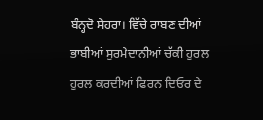ਬੰਨ੍ਹਦੋ ਸੇਹਰਾ। ਵਿੱਚੇ ਰਾਬਣ ਦੀਆਂ ਭਾਬੀਆਂ ਸੁਰਮੇਦਾਨੀਆਂ ਚੱਕੀ ਹੁਰਲ ਹੁਰਲ ਕਰਦੀਆਂ ਫਿਰਨ ਦਿਓਰ ਦੇ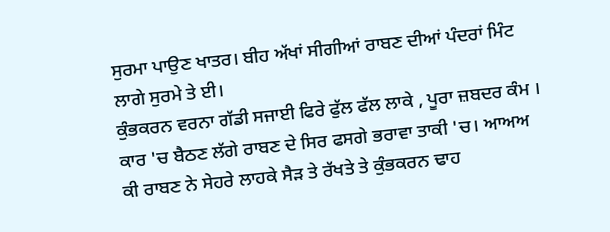ਸੁਰਮਾ ਪਾਉਣ ਖਾਤਰ। ਬੀਹ ਅੱਖਾਂ ਸੀਗੀਆਂ ਰਾਬਣ ਦੀਆਂ ਪੰਦਰਾਂ ਮਿੰਟ ਲਾਗੇ ਸੁਰਮੇ ਤੇ ਈ।
ਕੁੰਭਕਰਨ ਵਰਨਾ ਗੱਡੀ ਸਜਾਈ ਫਿਰੇ ਫੁੱਲ ਫੱਲ ਲਾਕੇ , ਪੂਰਾ ਜ਼ਬਦਰ ਕੰਮ । ਕਾਰ 'ਚ ਬੈਠਣ ਲੱਗੇ ਰਾਬਣ ਦੇ ਸਿਰ ਫਸਗੇ ਭਰਾਵਾ ਤਾਕੀ 'ਚ। ਆਅਅ ਕੀ ਰਾਬਣ ਨੇ ਸੇਹਰੇ ਲਾਹਕੇ ਸੈੜ ਤੇ ਰੱਖਤੇ ਤੇ ਕੁੰਭਕਰਨ ਢਾਹ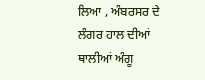ਲਿਆ , ਅੰਬਰਸਰ ਦੇ ਲੰਗਰ ਹਾਲ ਦੀਆਂ ਥਾਲੀਆਂ ਅੰਗੂ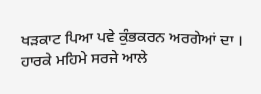ਖੜਕਾਟ ਪਿਆ ਪਵੇ ਕੁੰਭਕਰਨ ਅਰਗੇਆਂ ਦਾ । ਹਾਰਕੇ ਮਹਿਮੇ ਸਰਜੇ ਆਲੇ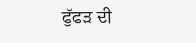ਫੁੱਫੜ ਦੀ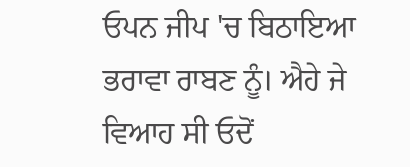ਓਪਨ ਜੀਪ 'ਚ ਬਿਠਾਇਆ ਭਰਾਵਾ ਰਾਬਣ ਨੂੰ। ਐਹੇ ਜੇ ਵਿਆਹ ਸੀ ਓਦੋਂ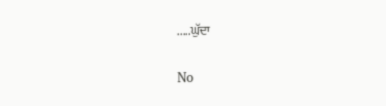.....ਘੁੱਦਾ

No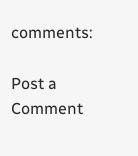comments:

Post a Comment